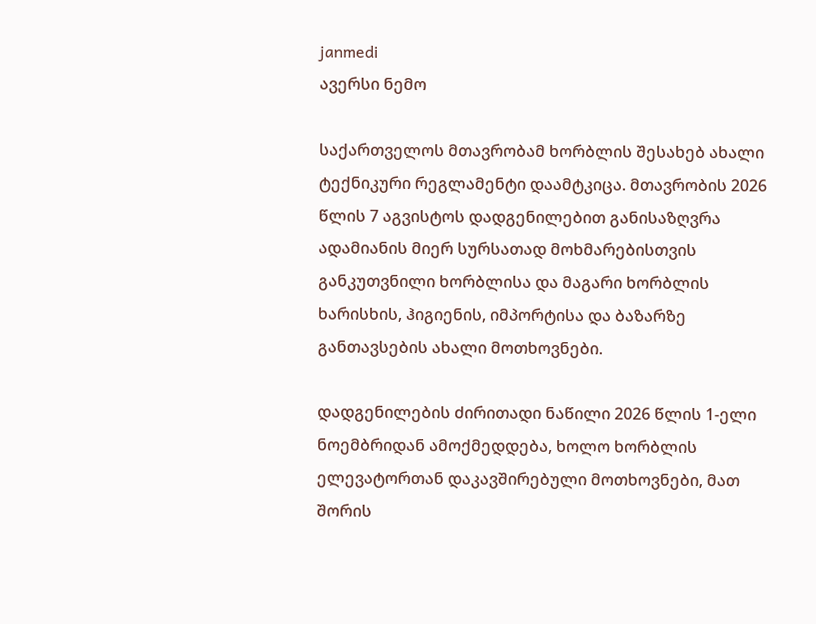janmedi
ავერსი ნემო

საქართველოს მთავრობამ ხორბლის შესახებ ახალი ტექნიკური რეგლამენტი დაამტკიცა. მთავრობის 2026 წლის 7 აგვისტოს დადგენილებით განისაზღვრა ადამიანის მიერ სურსათად მოხმარებისთვის განკუთვნილი ხორბლისა და მაგარი ხორბლის ხარისხის, ჰიგიენის, იმპორტისა და ბაზარზე განთავსების ახალი მოთხოვნები.

დადგენილების ძირითადი ნაწილი 2026 წლის 1-ელი ნოემბრიდან ამოქმედდება, ხოლო ხორბლის ელევატორთან დაკავშირებული მოთხოვნები, მათ შორის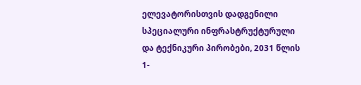ელევატორისთვის დადგენილი სპეციალური ინფრასტრუქტურული და ტექნიკური პირობები, 2031 წლის 1-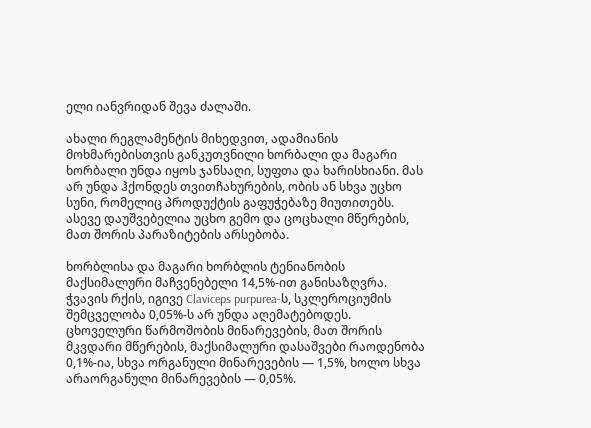ელი იანვრიდან შევა ძალაში.

ახალი რეგლამენტის მიხედვით, ადამიანის მოხმარებისთვის განკუთვნილი ხორბალი და მაგარი ხორბალი უნდა იყოს ჯანსაღი, სუფთა და ხარისხიანი. მას არ უნდა ჰქონდეს თვითჩახურების, ობის ან სხვა უცხო სუნი, რომელიც პროდუქტის გაფუჭებაზე მიუთითებს. ასევე დაუშვებელია უცხო გემო და ცოცხალი მწერების, მათ შორის პარაზიტების არსებობა.

ხორბლისა და მაგარი ხორბლის ტენიანობის მაქსიმალური მაჩვენებელი 14,5%-ით განისაზღვრა. ჭვავის რქის, იგივე Claviceps purpurea-ს, სკლეროციუმის შემცველობა 0,05%-ს არ უნდა აღემატებოდეს. ცხოველური წარმოშობის მინარევების, მათ შორის მკვდარი მწერების, მაქსიმალური დასაშვები რაოდენობა 0,1%-ია, სხვა ორგანული მინარევების — 1,5%, ხოლო სხვა არაორგანული მინარევების — 0,05%.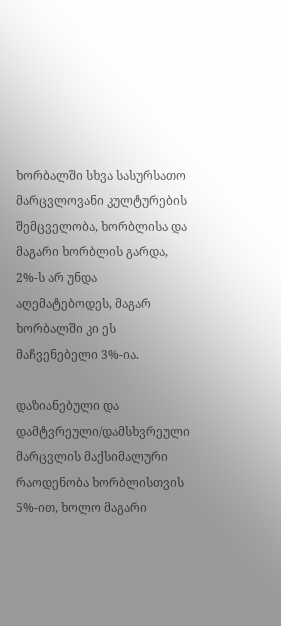ხორბალში სხვა სასურსათო მარცვლოვანი კულტურების შემცველობა, ხორბლისა და მაგარი ხორბლის გარდა, 2%-ს არ უნდა აღემატებოდეს, მაგარ ხორბალში კი ეს მაჩვენებელი 3%-ია.

დაზიანებული და დამტვრეული/დამსხვრეული მარცვლის მაქსიმალური რაოდენობა ხორბლისთვის 5%-ით, ხოლო მაგარი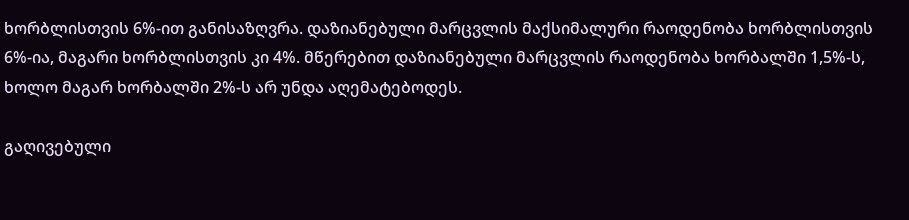ხორბლისთვის 6%-ით განისაზღვრა. დაზიანებული მარცვლის მაქსიმალური რაოდენობა ხორბლისთვის 6%-ია, მაგარი ხორბლისთვის კი 4%. მწერებით დაზიანებული მარცვლის რაოდენობა ხორბალში 1,5%-ს, ხოლო მაგარ ხორბალში 2%-ს არ უნდა აღემატებოდეს.

გაღივებული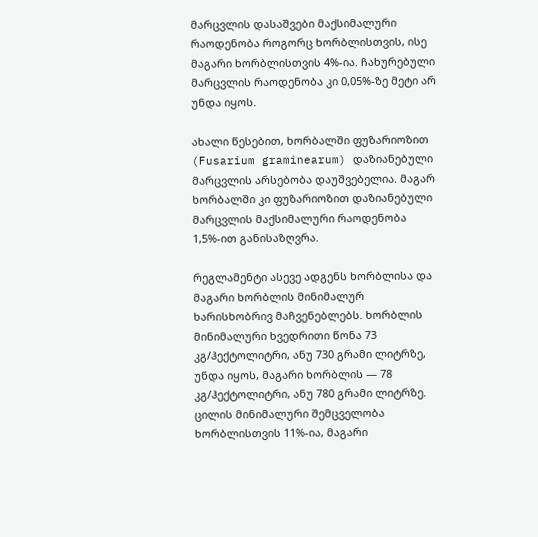მარცვლის დასაშვები მაქსიმალური რაოდენობა როგორც ხორბლისთვის, ისე მაგარი ხორბლისთვის 4%-ია. ჩახურებული მარცვლის რაოდენობა კი 0,05%-ზე მეტი არ უნდა იყოს.

ახალი წესებით, ხორბალში ფუზარიოზით (Fusarium graminearum) დაზიანებული მარცვლის არსებობა დაუშვებელია. მაგარ ხორბალში კი ფუზარიოზით დაზიანებული მარცვლის მაქსიმალური რაოდენობა 1,5%-ით განისაზღვრა.

რეგლამენტი ასევე ადგენს ხორბლისა და მაგარი ხორბლის მინიმალურ ხარისხობრივ მაჩვენებლებს. ხორბლის მინიმალური ხვედრითი წონა 73 კგ/ჰექტოლიტრი, ანუ 730 გრამი ლიტრზე, უნდა იყოს, მაგარი ხორბლის — 78 კგ/ჰექტოლიტრი, ანუ 780 გრამი ლიტრზე. ცილის მინიმალური შემცველობა ხორბლისთვის 11%-ია, მაგარი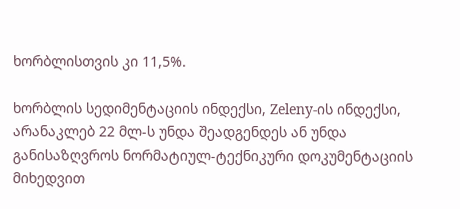ხორბლისთვის კი 11,5%.

ხორბლის სედიმენტაციის ინდექსი, Zeleny-ის ინდექსი, არანაკლებ 22 მლ-ს უნდა შეადგენდეს ან უნდა განისაზღვროს ნორმატიულ-ტექნიკური დოკუმენტაციის მიხედვით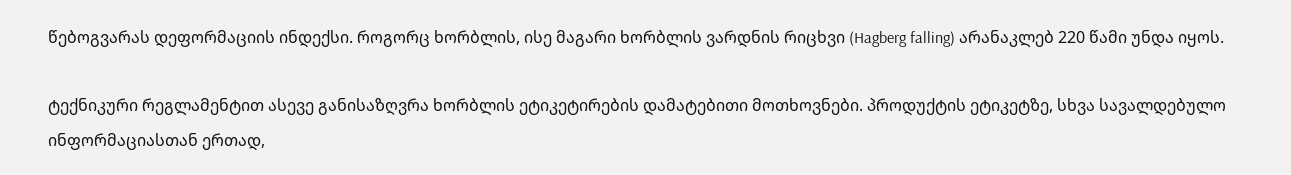წებოგვარას დეფორმაციის ინდექსი. როგორც ხორბლის, ისე მაგარი ხორბლის ვარდნის რიცხვი (Hagberg falling) არანაკლებ 220 წამი უნდა იყოს.

ტექნიკური რეგლამენტით ასევე განისაზღვრა ხორბლის ეტიკეტირების დამატებითი მოთხოვნები. პროდუქტის ეტიკეტზე, სხვა სავალდებულო ინფორმაციასთან ერთად,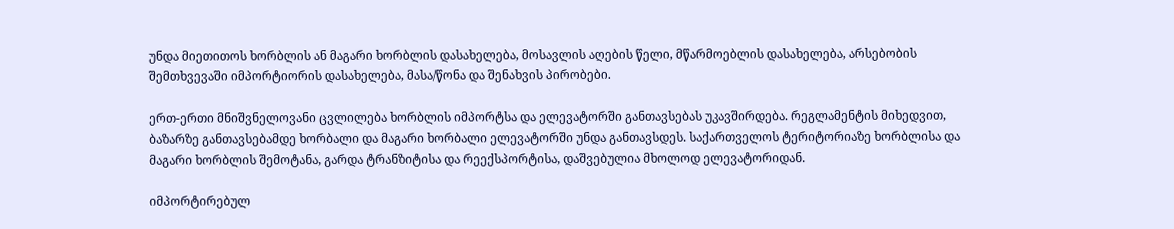უნდა მიეთითოს ხორბლის ან მაგარი ხორბლის დასახელება, მოსავლის აღების წელი, მწარმოებლის დასახელება, არსებობის შემთხვევაში იმპორტიორის დასახელება, მასა/წონა და შენახვის პირობები.

ერთ-ერთი მნიშვნელოვანი ცვლილება ხორბლის იმპორტსა და ელევატორში განთავსებას უკავშირდება. რეგლამენტის მიხედვით, ბაზარზე განთავსებამდე ხორბალი და მაგარი ხორბალი ელევატორში უნდა განთავსდეს. საქართველოს ტერიტორიაზე ხორბლისა და მაგარი ხორბლის შემოტანა, გარდა ტრანზიტისა და რეექსპორტისა, დაშვებულია მხოლოდ ელევატორიდან.

იმპორტირებულ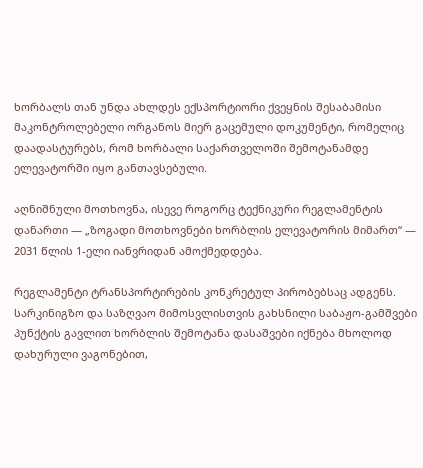ხორბალს თან უნდა ახლდეს ექსპორტიორი ქვეყნის შესაბამისი მაკონტროლებელი ორგანოს მიერ გაცემული დოკუმენტი, რომელიც დაადასტურებს, რომ ხორბალი საქართველოში შემოტანამდე ელევატორში იყო განთავსებული.

აღნიშნული მოთხოვნა, ისევე როგორც ტექნიკური რეგლამენტის დანართი — „ზოგადი მოთხოვნები ხორბლის ელევატორის მიმართ“ — 2031 წლის 1-ელი იანვრიდან ამოქმედდება.

რეგლამენტი ტრანსპორტირების კონკრეტულ პირობებსაც ადგენს. სარკინიგზო და საზღვაო მიმოსვლისთვის გახსნილი საბაჟო-გამშვები პუნქტის გავლით ხორბლის შემოტანა დასაშვები იქნება მხოლოდ დახურული ვაგონებით,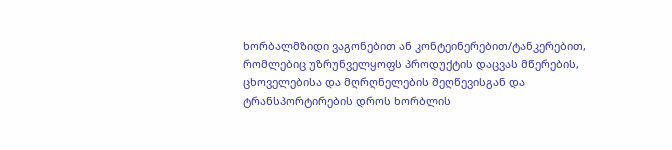ხორბალმზიდი ვაგონებით ან კონტეინერებით/ტანკერებით, რომლებიც უზრუნველყოფს პროდუქტის დაცვას მწერების, ცხოველებისა და მღრღნელების შეღწევისგან და ტრანსპორტირების დროს ხორბლის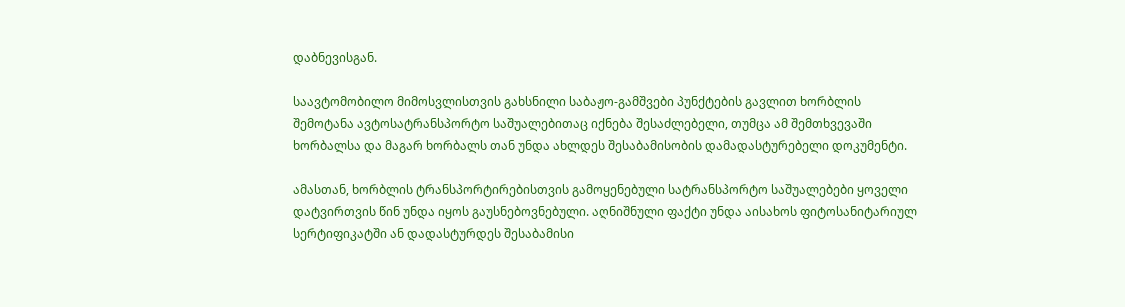დაბნევისგან.

საავტომობილო მიმოსვლისთვის გახსნილი საბაჟო-გამშვები პუნქტების გავლით ხორბლის შემოტანა ავტოსატრანსპორტო საშუალებითაც იქნება შესაძლებელი, თუმცა ამ შემთხვევაში ხორბალსა და მაგარ ხორბალს თან უნდა ახლდეს შესაბამისობის დამადასტურებელი დოკუმენტი.

ამასთან, ხორბლის ტრანსპორტირებისთვის გამოყენებული სატრანსპორტო საშუალებები ყოველი დატვირთვის წინ უნდა იყოს გაუსნებოვნებული. აღნიშნული ფაქტი უნდა აისახოს ფიტოსანიტარიულ სერტიფიკატში ან დადასტურდეს შესაბამისი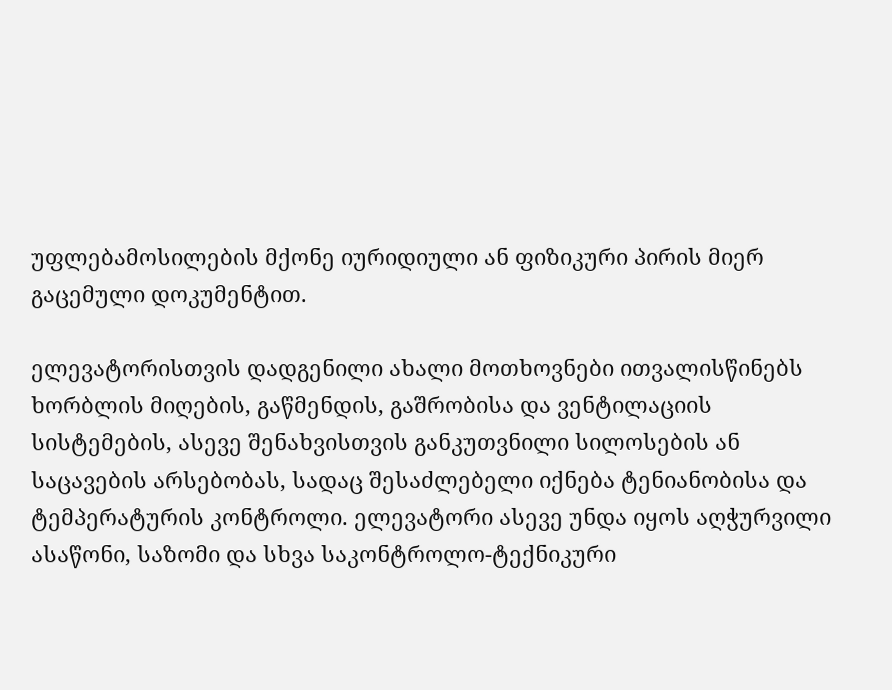უფლებამოსილების მქონე იურიდიული ან ფიზიკური პირის მიერ გაცემული დოკუმენტით.

ელევატორისთვის დადგენილი ახალი მოთხოვნები ითვალისწინებს ხორბლის მიღების, გაწმენდის, გაშრობისა და ვენტილაციის სისტემების, ასევე შენახვისთვის განკუთვნილი სილოსების ან საცავების არსებობას, სადაც შესაძლებელი იქნება ტენიანობისა და ტემპერატურის კონტროლი. ელევატორი ასევე უნდა იყოს აღჭურვილი ასაწონი, საზომი და სხვა საკონტროლო-ტექნიკური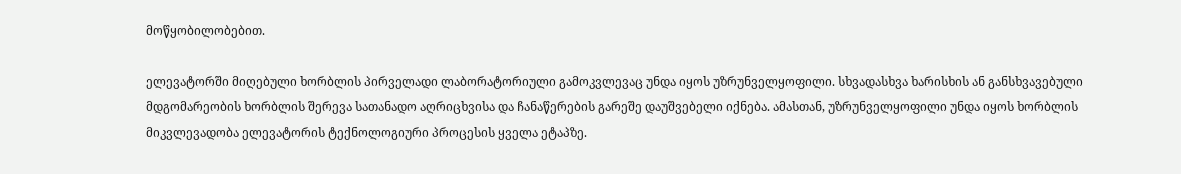მოწყობილობებით.

ელევატორში მიღებული ხორბლის პირველადი ლაბორატორიული გამოკვლევაც უნდა იყოს უზრუნველყოფილი. სხვადასხვა ხარისხის ან განსხვავებული მდგომარეობის ხორბლის შერევა სათანადო აღრიცხვისა და ჩანაწერების გარეშე დაუშვებელი იქნება. ამასთან, უზრუნველყოფილი უნდა იყოს ხორბლის მიკვლევადობა ელევატორის ტექნოლოგიური პროცესის ყველა ეტაპზე.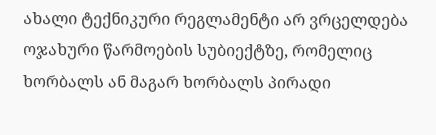ახალი ტექნიკური რეგლამენტი არ ვრცელდება ოჯახური წარმოების სუბიექტზე, რომელიც ხორბალს ან მაგარ ხორბალს პირადი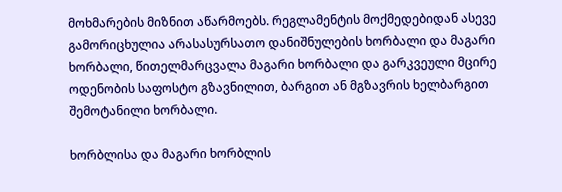მოხმარების მიზნით აწარმოებს. რეგლამენტის მოქმედებიდან ასევე გამორიცხულია არასასურსათო დანიშნულების ხორბალი და მაგარი ხორბალი, წითელმარცვალა მაგარი ხორბალი და გარკვეული მცირე ოდენობის საფოსტო გზავნილით, ბარგით ან მგზავრის ხელბარგით შემოტანილი ხორბალი.

ხორბლისა და მაგარი ხორბლის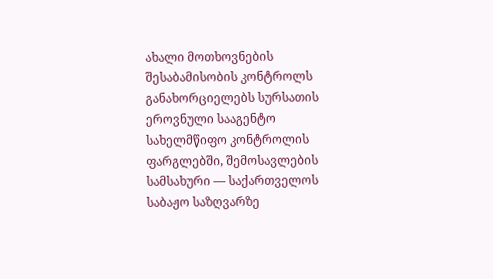ახალი მოთხოვნების შესაბამისობის კონტროლს განახორციელებს სურსათის ეროვნული სააგენტო სახელმწიფო კონტროლის ფარგლებში, შემოსავლების სამსახური — საქართველოს საბაჟო საზღვარზე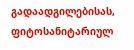გადაადგილებისას, ფიტოსანიტარიულ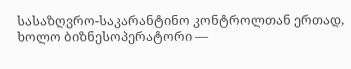სასაზღვრო-საკარანტინო კონტროლთან ერთად, ხოლო ბიზნესოპერატორი —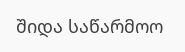შიდა საწარმოო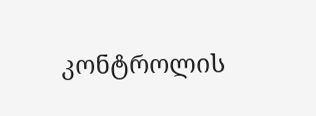კონტროლის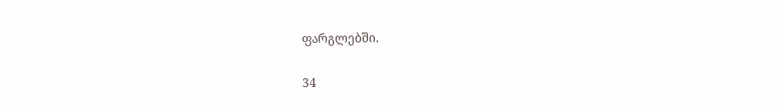ფარგლებში.

34